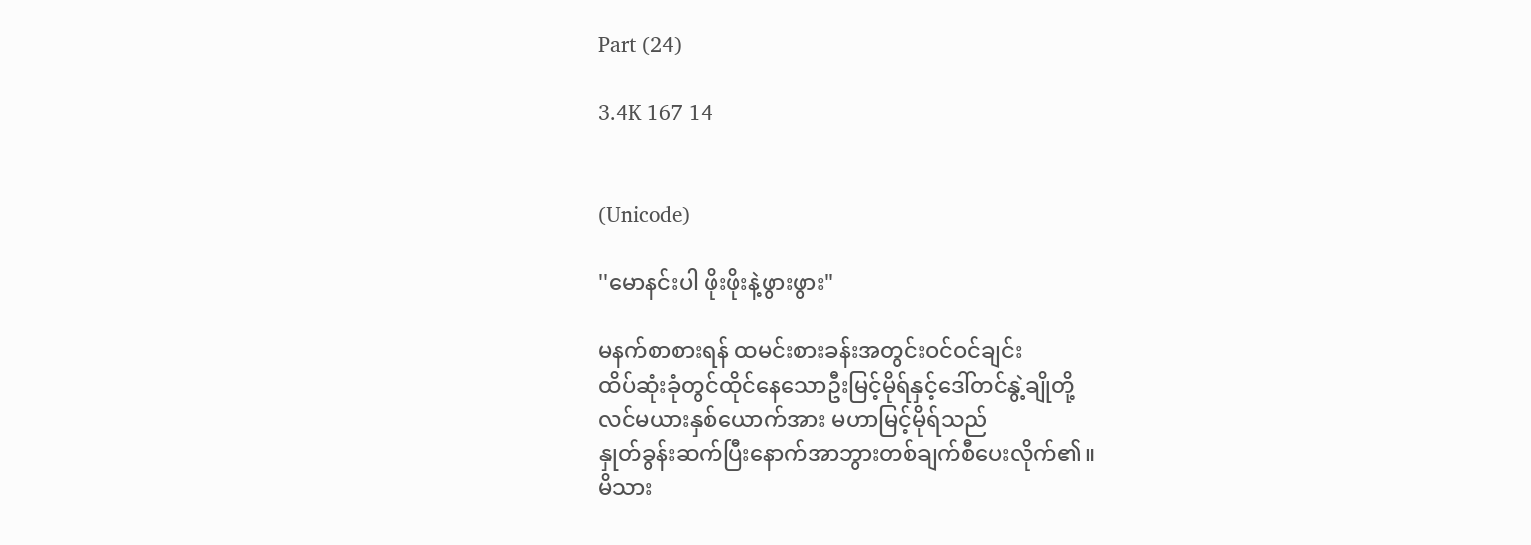Part (24)

3.4K 167 14


(Unicode)

''မောနင်းပါ ဖိုးဖိုးနဲ့ဖွားဖွား"

မနက်စာစားရန် ထမင်းစားခန်းအတွင်းဝင်ဝင်ချင်း
ထိပ်ဆုံးခုံတွင်ထိုင်နေသောဦးမြင့်မိုရ်နှင့်ဒေါ်တင်နွဲ့ချိုတို့
လင်မယားနှစ်ယောက်အား မဟာမြင့်မိုရ်သည်
နှုတ်ခွန်းဆက်ပြီးနောက်အာဘွားတစ်ချက်စီပေးလိုက်၏။
မိသား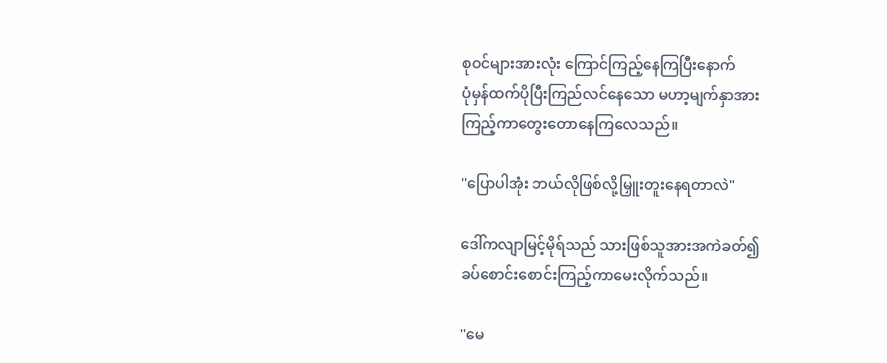စုဝင်များအားလုံး ကြောင်ကြည့်နေကြပြီးနောက်
ပုံမှန်ထက်ပိုပြီးကြည်လင်နေသော မဟာ့မျက်နှာအား
ကြည့်ကာတွေးတောနေကြလေသည်။

''ပြောပါအုံး ဘယ်လိုဖြစ်လို့မြှူးတူးနေရတာလဲ"

ဒေါ်ကလျာမြင့်မိုရ်သည် သားဖြစ်သူအားအကဲခတ်၍
ခပ်စောင်းစောင်းကြည့်ကာမေးလိုက်သည်။

''မေ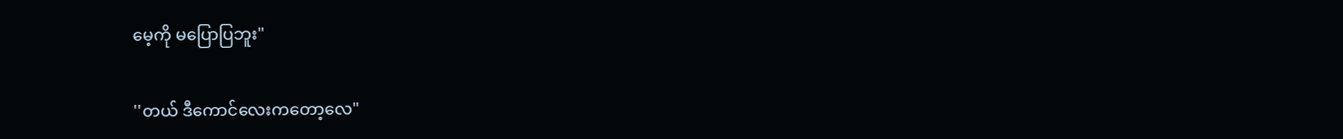မေ့ကို မပြောပြဘူး"

''တယ် ဒီကောင်လေးကတော့လေ"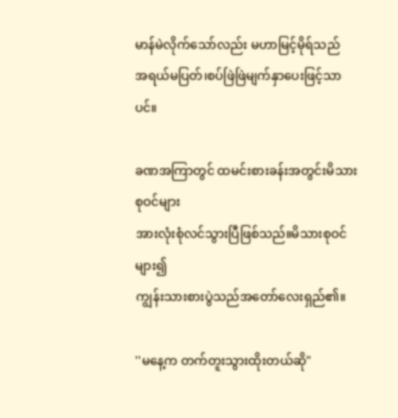မာန်မဲလိုက်သော်လည်း မဟာမြင့်မိုရ်သည်
အရယ်မပြတ်၊စပ်ဖြဲဖြဲမျက်နှာပေးဖြင့်သာပင်။

ခဏအကြာတွင် ထမင်းစားခန်းအတွင်းမိသားစုဝင်များ
အားလုံးစုံလင်သွားပြီဖြစ်သည်။မိသားစုဝင်များ၍
ကျွန်းသားစားပွဲသည်အတော်လေးရှည်၏။

''မနေ့က တက်တူးသွားထိုးတယ်ဆို"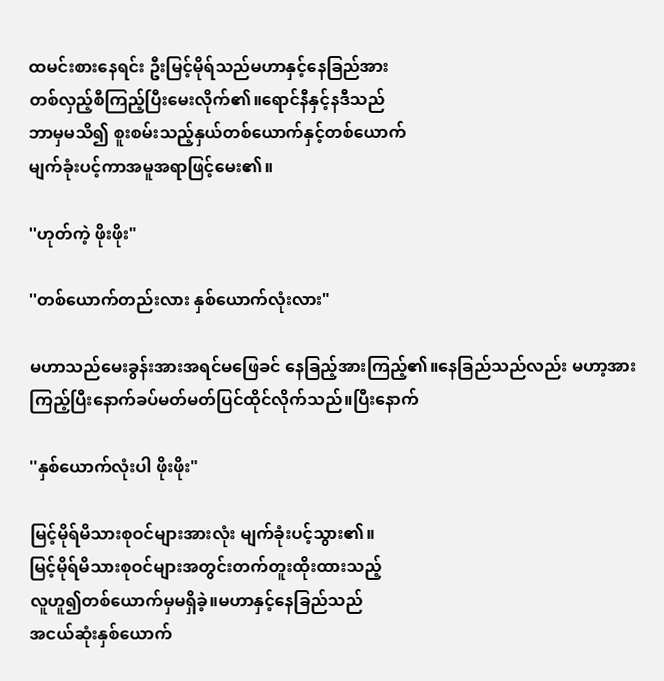ထမင်းစားနေရင်း ဦးမြင့်မိုရ်သည်မဟာနှင့်နေခြည်အား
တစ်လှည့်စီကြည့်ပြီးမေးလိုက်၏။ရောင်နီနှင့်နဒီသည်
ဘာမှမသိ၍ စူးစမ်းသည့်နှယ်တစ်ယောက်နှင့်တစ်ယောက်
မျက်ခုံးပင့်ကာအမူအရာဖြင့်မေး၏။

''ဟုတ်ကဲ့ ဖိုးဖိုး"

''တစ်ယောက်တည်းလား နှစ်ယောက်လုံးလား"

မဟာသည်မေးခွန်းအားအရင်မဖြေခင် နေခြည့်အားကြည့်၏။နေခြည်သည်လည်း မဟာ့အား
ကြည့်ပြီးနောက်ခပ်မတ်မတ်ပြင်ထိုင်လိုက်သည်။ပြီးနောက်

''နှစ်ယောက်လုံးပါ ဖိုးဖိုး"

မြင့်မိုရ်မိသားစုဝင်များအားလုံး မျက်ခုံးပင့်သွား၏။
မြင့်မိုရ်မိသားစုဝင်များအတွင်းတက်တူးထိုးထားသည့်
လူဟူ၍တစ်ယောက်မှမရှိခဲ့။မဟာနှင့်နေခြည်သည်
အငယ်ဆုံးနှစ်ယောက်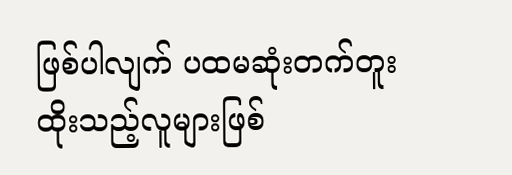ဖြစ်ပါလျက် ပထမဆုံးတက်တူး
ထိုးသည့်လူများဖြစ်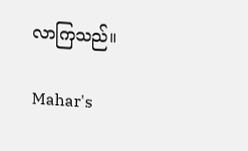လာကြသည်။

Mahar's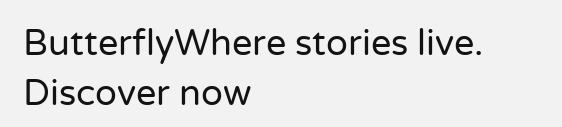ButterflyWhere stories live. Discover now